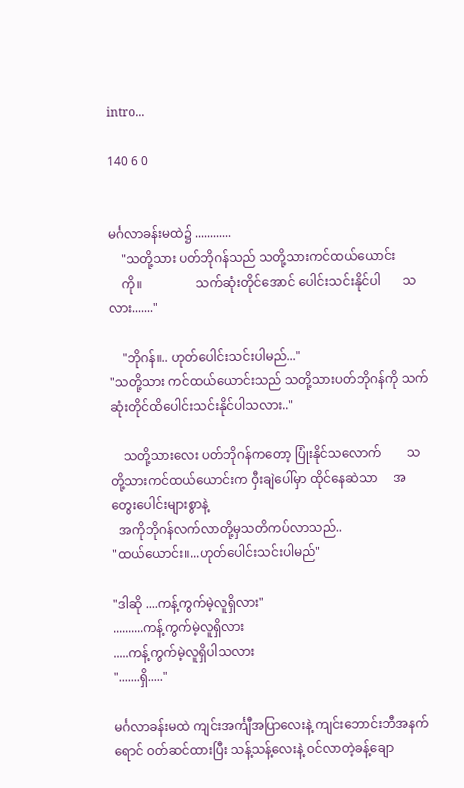intro...

140 6 0


မင်္ဂလာခန်းမထဲ၌ ............
    "သတို့သား ပတ်ဘိုဂန်သည် သတို့သားကင်ထယ်ယောင်း
    ကို။                 သက်ဆုံးတိုင်အောင် ပေါင်းသင်းနိုင်ပါ       သလား......."

    "ဘိုဂန်။.. ဟုတ်ပေါင်းသင်းပါမည်..."
"သတို့သား ကင်ထယ်ယောင်းသည် သတို့သားပတ်ဘိုဂန်ကို သက်ဆုံးတိုင်ထိပေါင်းသင်းနိုင်ပါသလား.."

    သတို့သားလေး ပတ်ဘိုဂန်ကတော့ ပြုံးနိုင်သလောက်        သတို့သားကင်ထယ်ယောင်းက ဝှီးချဲပေါ်မှာ ထိုင်နေဆဲသာ     အတွေးပေါင်းများစွာနဲ့
  အကိုဘိုဂန်လက်လာတို့မှသတိကပ်လာသည်..
"ထယ်ယောင်း။...ဟုတ်ပေါင်းသင်းပါမည်"

"ဒါဆို ....ကန့်ကွက်မဲ့လူရှိလား"
..........ကန့်ကွက်မဲ့လူရှိလား
.....ကန့်ကွက်မဲ့လူရှိပါသလား
".......ရှိ....."

မင်္ဂလာခန်းမထဲ ကျင်းအင်္ကျီအပြာလေးနဲ့ ကျင်းဘောင်းဘီအနက်ရောင် ဝတ်ဆင်ထားပြီး သန့်သန့်လေးနဲ့ ဝင်လာတဲ့ခန့်ချော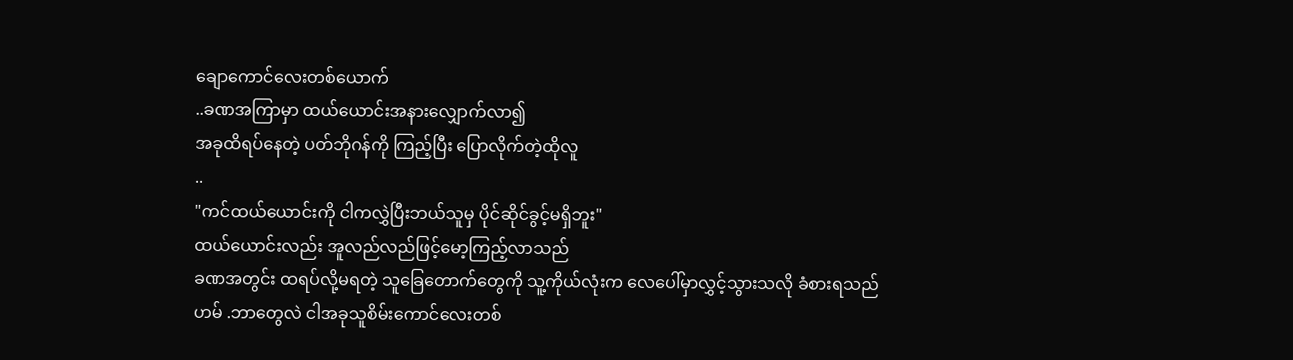ချောကောင်လေးတစ်ယောက်
..ခဏအကြာမှာ ထယ်ယောင်းအနားလျှောက်လာ၍
အခုထိရပ်နေတဲ့ ပတ်ဘိုဂန်ကို ကြည့်ပြီး ပြောလိုက်တဲ့ထိုလူ
..
"ကင်ထယ်ယောင်းကို ငါကလွှဲပြီးဘယ်သူမှ ပိုင်ဆိုင်ခွင့်မရှိဘူး"
ထယ်ယောင်းလည်း အူလည်လည်ဖြင့်မော့ကြည့်လာသည်
ခဏအတွင်း ထရပ်လို့မရတဲ့ သူခြေတောက်တွေကို သူ့ကိုယ်လုံးက လေပေါ်မှာလွှင့်သွားသလို ခံစားရသည်
ဟမ် .ဘာတွေလဲ ငါအခု‌သူစိမ်းကောင်လေးတစ်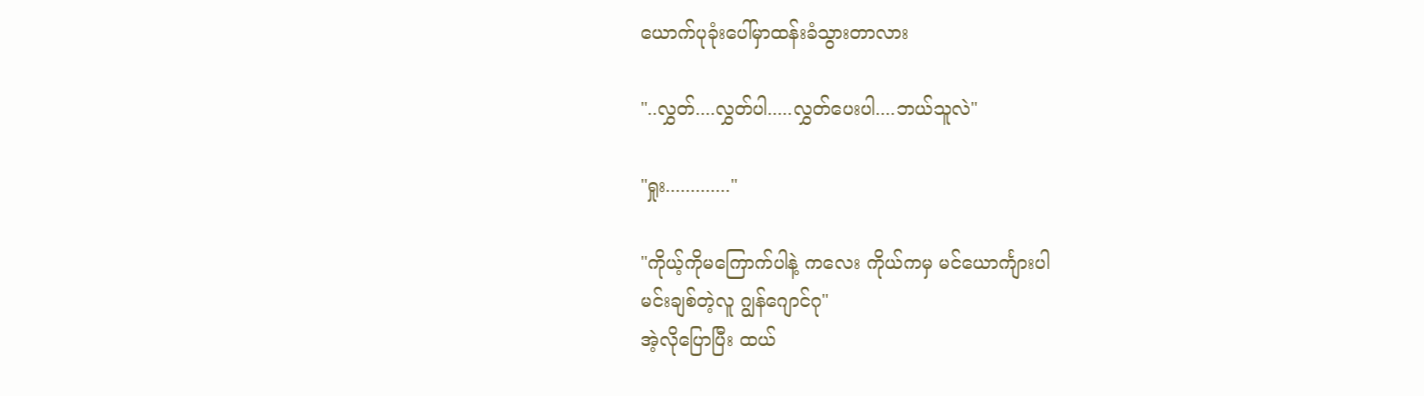ယောက်ပုခုံးပေါ်မှာထန်းခံသွားတာလား

"..လွှတ်....လွှတ်ပါ.....လွှတ်ပေးပါ....ဘယ်သူလဲ"

"ရှုး............."

"ကိုယ့်ကိုမကြောက်ပါနဲ့ ကလေး ကိုယ်ကမှ မင်ယောင်္ကျားပါ
မင်းချစ်တဲ့လူ ဂျွန်ဂျောင်ဂု"
အဲ့လိုပြောပြီး ထယ်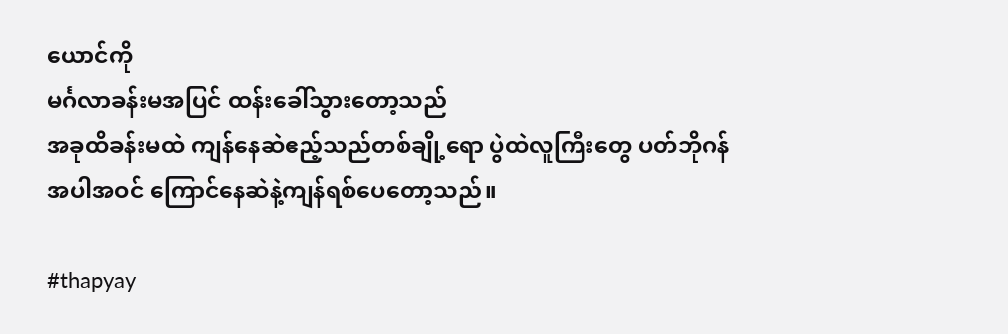ယောင်ကို
မင်္ဂလာခန်းမအပြင် ထန်းခေါ်သွားတော့သည်
အခုထိခန်းမထဲ ကျန်နေဆဲဧည့်သည်တစ်ချို့ရော ပွဲထဲလူကြီးတွေ ပတ်ဘိုဂန် အပါအဝင် ကြောင်နေဆဲနဲ့ကျန်ရစ်ပေတော့သည်။

#thapyay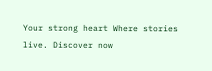Your strong heart Where stories live. Discover now